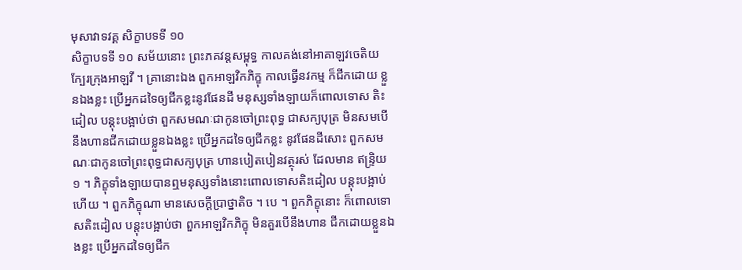មុសាវាទវគ្គ សិក្ខាបទទី ១០
សិក្ខាបទទី ១០ សម័យនោះ ព្រះភគវន្តសម្ពុទ្ធ កាលគង់នៅអាគាឡវចេតិយ ក្បែរក្រុងអាឡវី ។ គ្រានោះឯង ពួកអាឡវិកភិក្ខុ កាលធ្វើនវកម្ម ក៏ជីកដោយ ខ្លួនឯងខ្លះ ប្រើអ្នកដទៃឲ្យជីកខ្លះនូវផែនដី មនុស្សទាំងឡាយក៏ពោលទោស តិះដៀល បន្តុះបង្អាប់ថា ពួកសមណៈជាកូនចៅព្រះពុទ្ធ ជាសក្យបុត្រ មិនសមបើនឹងហានជីកដោយខ្លួនឯងខ្លះ ប្រើអ្នកដទៃឲ្យជីកខ្លះ នូវផែនដីសោះ ពួកសមណៈជាកូនចៅព្រះពុទ្ធជាសក្យបុត្រ ហានបៀតបៀនវត្ថុរស់ ដែលមាន ឥន្ទ្រិយ ១ ។ ភិក្ខុទាំងឡាយបានឮមនុស្សទាំងនោះពោលទោសតិះដៀល បន្តុះបង្អាប់ហើយ ។ ពួកភិក្ខុណា មានសេចក្តីប្រាថ្នាតិច ។ បេ ។ ពួកភិក្ខុនោះ ក៏ពោលទោសតិះដៀល បន្តុះបង្អាប់ថា ពួកអាឡវិកភិក្ខុ មិនគួរបើនឹងហាន ជីកដោយខ្លួនឯងខ្លះ ប្រើអ្នកដទៃឲ្យជីក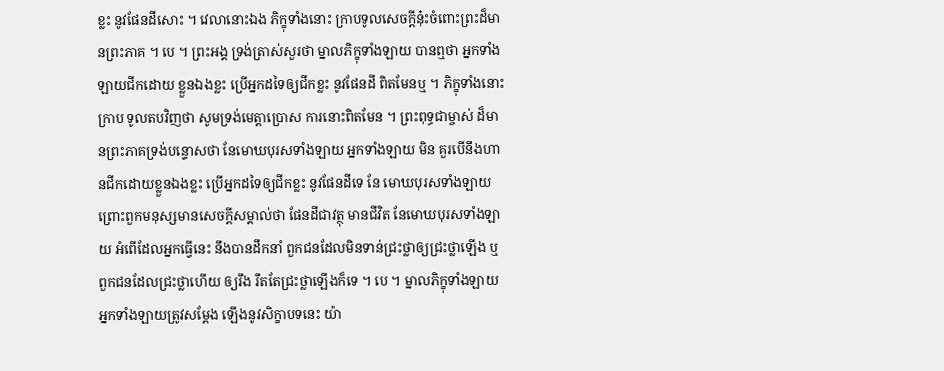ខ្លះ នូវផែនដីសោះ ។ វេលានោះឯង ភិក្ខុទាំងនោះ ក្រាបទូលសេចក្តីនុ៎ះចំពោះព្រះដ៏មានព្រះភាគ ។ បេ ។ ព្រះអង្គ ទ្រង់ត្រាស់សួរថា ម្នាលភិក្ខុទាំងឡាយ បានឮថា អ្នកទាំងឡាយជីកដោយ ខ្លួនឯងខ្លះ ប្រើអ្នកដទៃឲ្យជីកខ្លះ នូវផែនដី ពិតមែនឬ ។ ភិក្ខុទាំងនោះក្រាប ទូលតបវិញថា សូមទ្រង់មេត្តាប្រោស ការនោះពិតមែន ។ ព្រះពុទ្ធជាម្ចាស់ ដ៏មានព្រះភាគទ្រង់បន្ទោសថា នែមោឃបុរសទាំងឡាយ អ្នកទាំងឡាយ មិន គួរបើនឹងហានជីកដោយខ្លួនឯងខ្លះ ប្រើអ្នកដទៃឲ្យជីកខ្លះ នូវផែនដីទេ នែ មោឃបុរសទាំងឡាយ ព្រោះពួកមនុស្សមានសេចក្តីសម្គាល់ថា ផែនដីជាវត្ថុ មានជីវិត នែមោឃបុរសទាំងឡាយ អំពើដែលអ្នកធ្វើនេះ នឹងបានដឹកនាំ ពួកជនដែលមិនទាន់ជ្រះថ្លាឲ្យជ្រះថ្លាឡើង ឬពួកជនដែលជ្រះថ្លាហើយ ឲ្យរឹង រឹតតែជ្រះថ្លាឡើងក៏ទេ ។ បេ ។ ម្នាលភិក្ខុទាំងឡាយ អ្នកទាំងឡាយត្រូវសម្តែង ឡើងនូវសិក្ខាបទនេះ យ៉ា